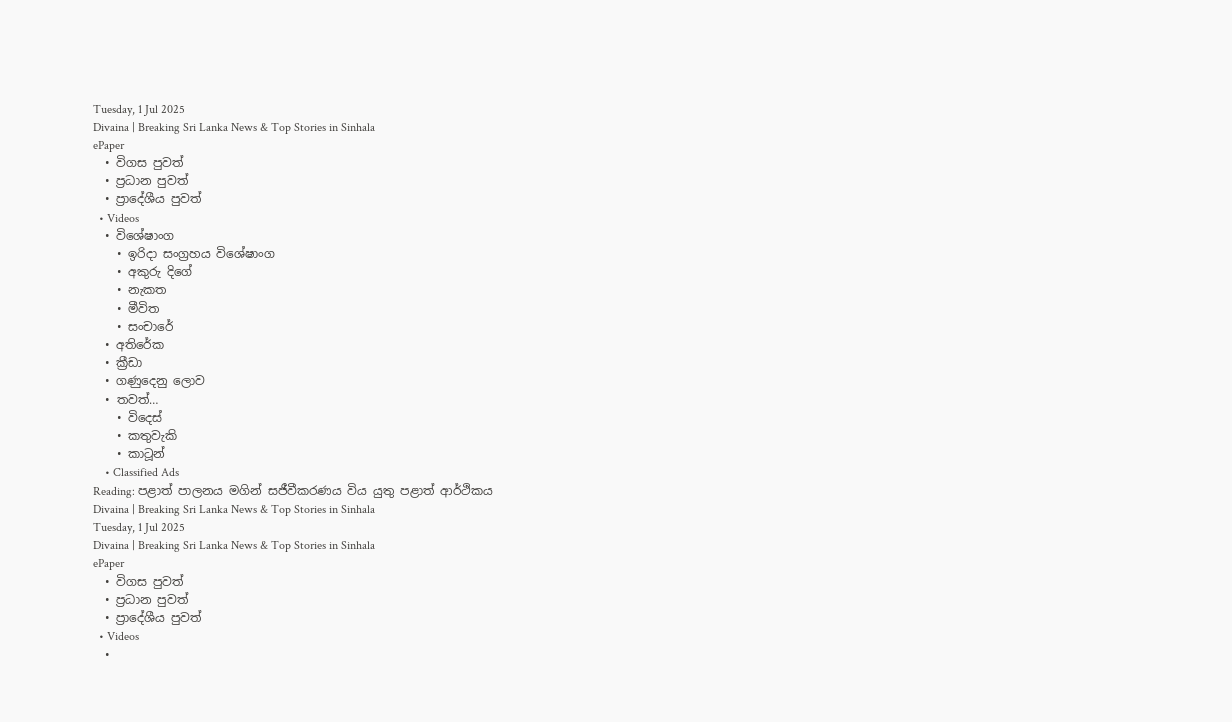Tuesday, 1 Jul 2025
Divaina | Breaking Sri Lanka News & Top Stories in Sinhala
ePaper
  • විගස පුවත්
  • ප්‍රධාන පුවත්
  • ප්‍රාදේශීය පුවත්
  • Videos
  • විශේෂාංග
    • ඉරිදා සංග්‍රහය විශේෂාංග
    • අකුරු දිගේ
    • නැකත
    • මීවිත
    • සංචාරේ
  • අතිරේක
  • ක්‍රීඩා
  • ගණුදෙනු ලොව
  • තවත්…
    • විදෙස්
    • කතුවැකි
    • කාටූන්
    • Classified Ads
Reading: පළාත් පාලනය මගින් සජීවීකරණය විය යුතු පළාත් ආර්ථිකය
Divaina | Breaking Sri Lanka News & Top Stories in Sinhala
Tuesday, 1 Jul 2025
Divaina | Breaking Sri Lanka News & Top Stories in Sinhala
ePaper
  • විගස පුවත්
  • ප්‍රධාන පුවත්
  • ප්‍රාදේශීය පුවත්
  • Videos
  •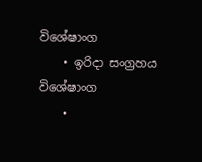විශේෂාංග
    • ඉරිදා සංග්‍රහය විශේෂාංග
    •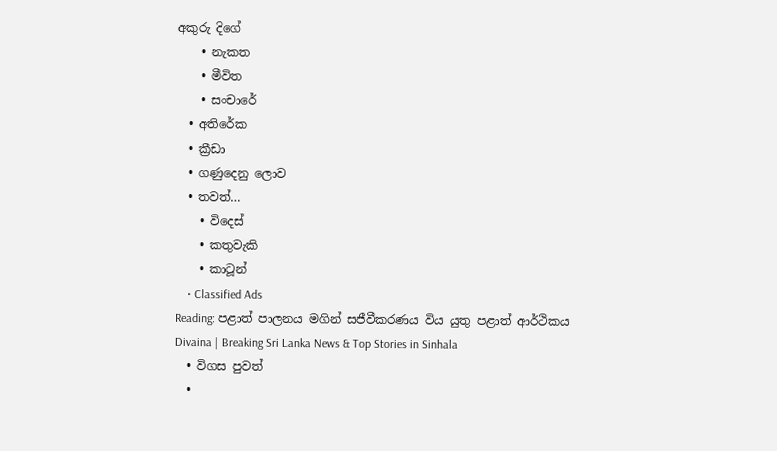අකුරු දිගේ
    • නැකත
    • මීවිත
    • සංචාරේ
  • අතිරේක
  • ක්‍රීඩා
  • ගණුදෙනු ලොව
  • තවත්…
    • විදෙස්
    • කතුවැකි
    • කාටූන්
    • Classified Ads
Reading: පළාත් පාලනය මගින් සජීවීකරණය විය යුතු පළාත් ආර්ථිකය
Divaina | Breaking Sri Lanka News & Top Stories in Sinhala
  • විගස පුවත්
  •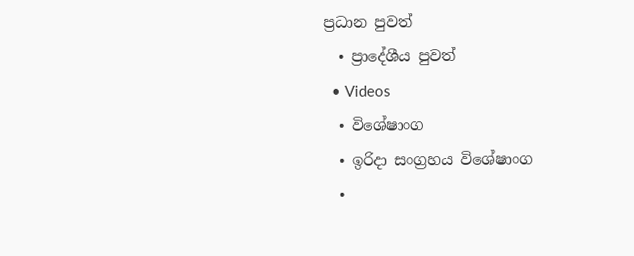ප්‍රධාන පුවත්
  • ප්‍රාදේශීය පුවත්
  • Videos
  • විශේෂාංග
  • ඉරිදා සංග්‍රහය විශේෂාංග
  •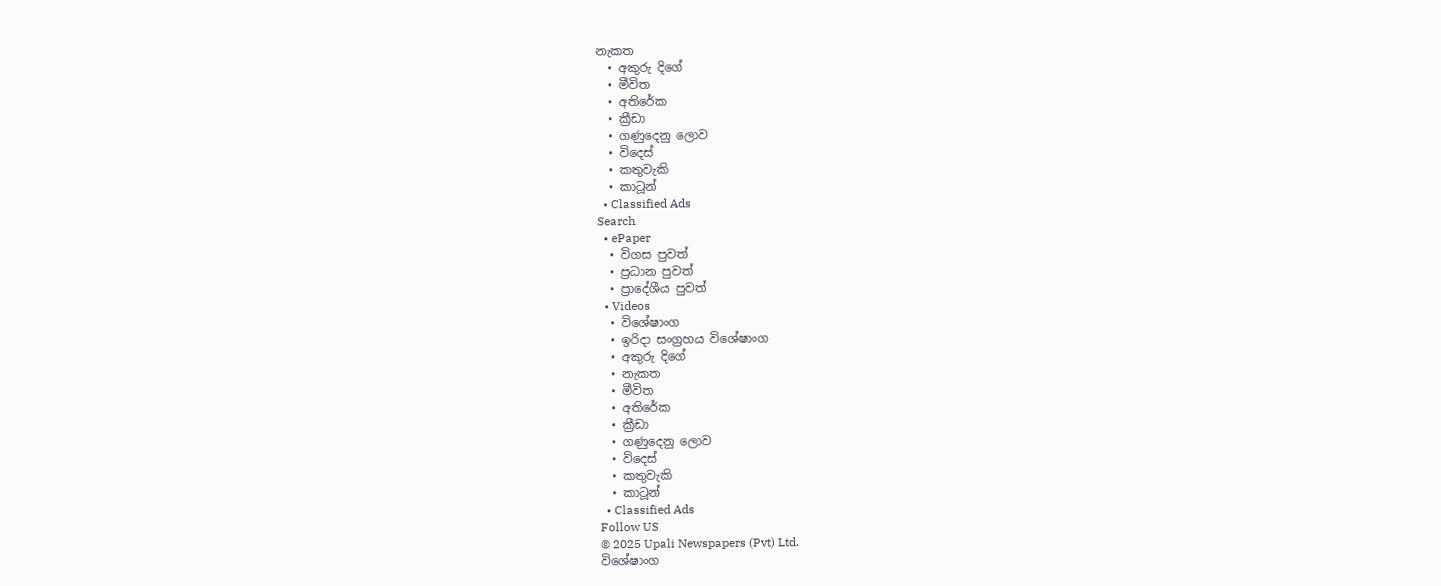නැකත
  • අකුරු දිගේ
  • මීවිත
  • අතිරේක
  • ක්‍රීඩා
  • ගණුදෙනු ලොව
  • විදෙස්
  • කතුවැකි
  • කාටූන්
  • Classified Ads
Search
  • ePaper
  • විගස පුවත්
  • ප්‍රධාන පුවත්
  • ප්‍රාදේශීය පුවත්
  • Videos
  • විශේෂාංග
  • ඉරිදා සංග්‍රහය විශේෂාංග
  • අකුරු දිගේ
  • නැකත
  • මීවිත
  • අතිරේක
  • ක්‍රීඩා
  • ගණුදෙනු ලොව
  • විදෙස්
  • කතුවැකි
  • කාටූන්
  • Classified Ads
Follow US
© 2025 Upali Newspapers (Pvt) Ltd.
විශේෂාංග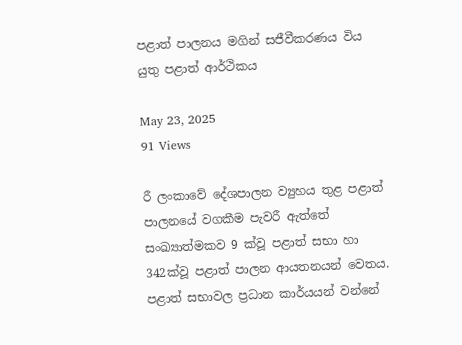පළාත් පාලනය මගින් සජීවීකරණය විය යුතු පළාත් ආර්ථිකය

May 23, 2025
91 Views

රී ලංකාවේ දේශපාලන ව්‍යුහය තුළ පළාත් පාලනයේ වගකීම පැවරී ඇත්තේ සංඛ්‍යාත්මකව 9 ක්වූ පළාත් සභා හා 342ක්වූ පළාත් පාලන ආයතනයන් වෙතය. පළාත් සභාවල ප්‍රධාන කාර්යයන් වන්නේ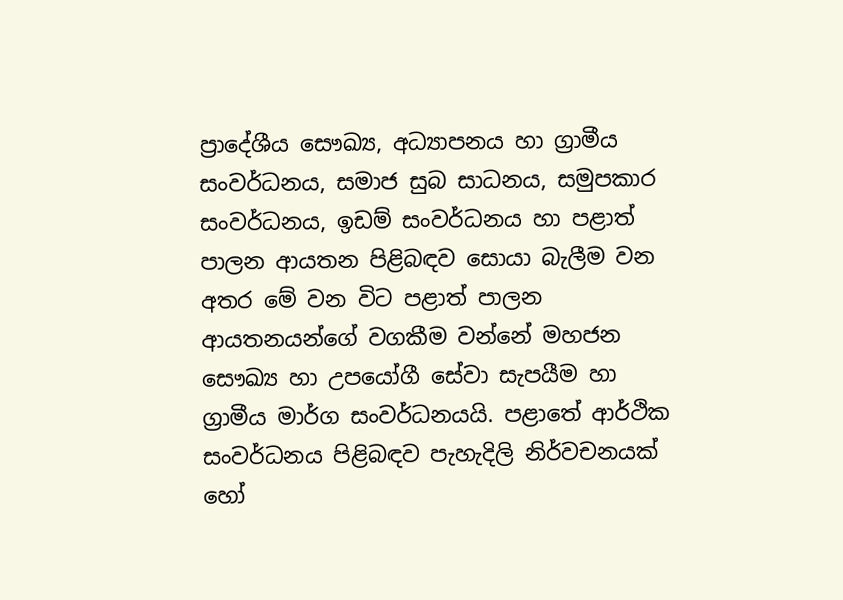ප්‍රාදේශීය සෞඛ්‍ය, අධ්‍යාපනය හා ග්‍රාමීය සංවර්ධනය, සමාජ සුබ සාධනය, සමුපකාර සංවර්ධනය, ඉඩම් සංවර්ධනය හා පළාත් පාලන ආයතන පිළිබඳව සොයා බැලීම වන අතර මේ වන විට පළාත් පාලන ආයතනයන්ගේ වගකීම වන්නේ මහජන සෞඛ්‍ය හා උපයෝගී සේවා සැපයීම හා ග්‍රාමීය මාර්ග සංවර්ධනයයි. පළාතේ ආර්ථික සංවර්ධනය පිළිබඳව පැහැදිලි නිර්වචනයක් හෝ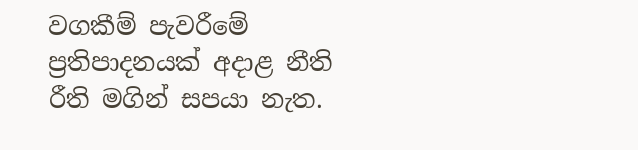වගකීම් පැවරීමේ ප්‍රතිපාදනයක් අදාළ නීති රීති මගින් සපයා නැත.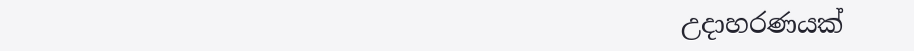උදාහරණයක්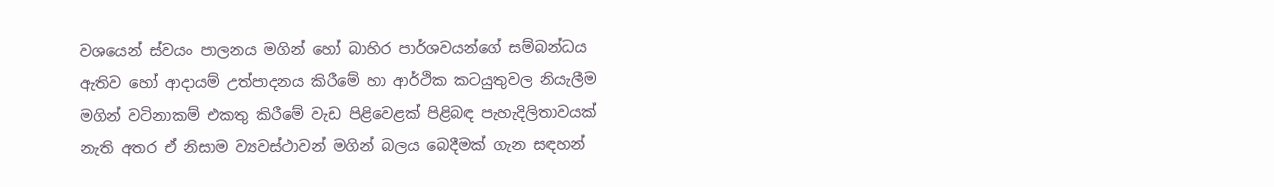වශයෙන් ස්වයං පාලනය මගින් හෝ බාහිර පාර්ශවයන්ගේ සම්බන්ධය ඇතිව හෝ ආදායම් උත්පාදනය කිරීමේ හා ආර්ථික කටයුතුවල නියැලීම මගින් වටිනාකම් එකතු කිරීමේ වැඩ පිළිවෙළක් පිළිබඳ පැහැදිලිතාවයක් නැති අතර ඒ නිසාම ව්‍යවස්ථාවන් මගින් බලය බෙදීමක් ගැන සඳහන්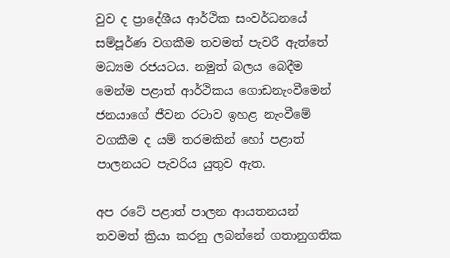වුව ද ප්‍රාදේශීය ආර්ථික සංවර්ධනයේ සම්පූර්ණ වගකීම තවමත් පැවරී ඇත්තේ මධ්‍යම රජයටය. නමුත් බලය බෙදීම මෙන්ම පළාත් ආර්ථිකය ගොඩනැංවීමෙන් ජනයාගේ ජීවන රටාව ඉහළ නැංවීමේ වගකීම ද යම් තරමකින් හෝ පළාත් පාලනයට පැවරිය යුතුව ඇත.

අප රටේ පළාත් පාලන ආයතනයන් තවමත් ක්‍රියා කරනු ලබන්නේ ගතානුගතික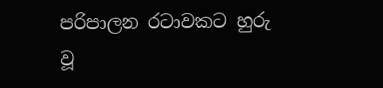පරිපාලන රටාවකට හුරු වූ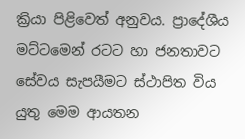ක්‍රියා පිළිවෙත් අනුවය. ප්‍රාදේශීය මට්ටමෙන් රටට හා ජනතාවට සේවය සැපයීමට ස්ථාපිත විය යුතු මෙම ආයතන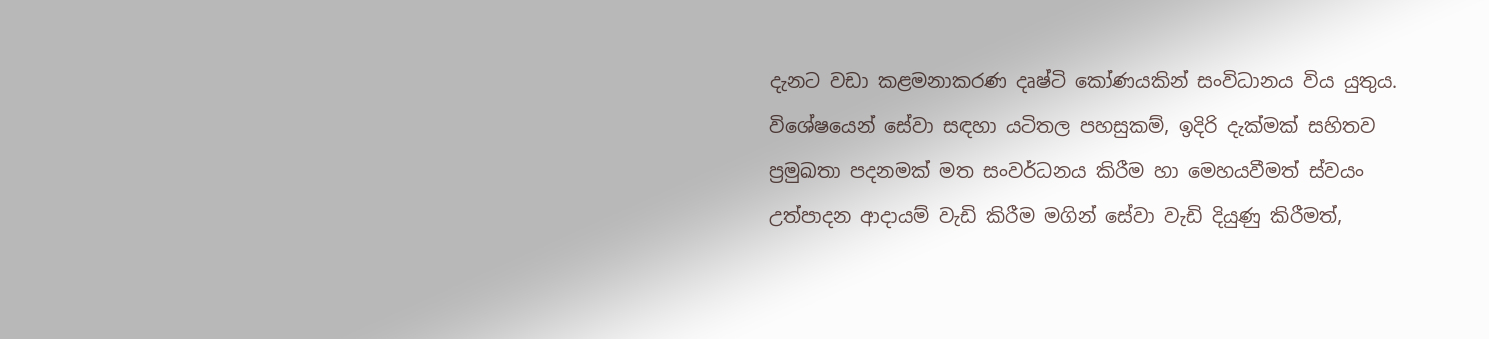දැනට වඩා කළමනාකරණ දෘෂ්ටි කෝණයකින් සංවිධානය විය යුතුය. විශේෂයෙන් සේවා සඳහා යටිතල පහසුකම්, ඉදිරි දැක්මක් සහිතව ප්‍රමුඛතා පදනමක් මත සංවර්ධනය කිරීම හා මෙහයවීමත් ස්වයං උත්පාදන ආදායම් වැඩි කිරීම මගින් සේවා වැඩි දියුණු කිරීමත්,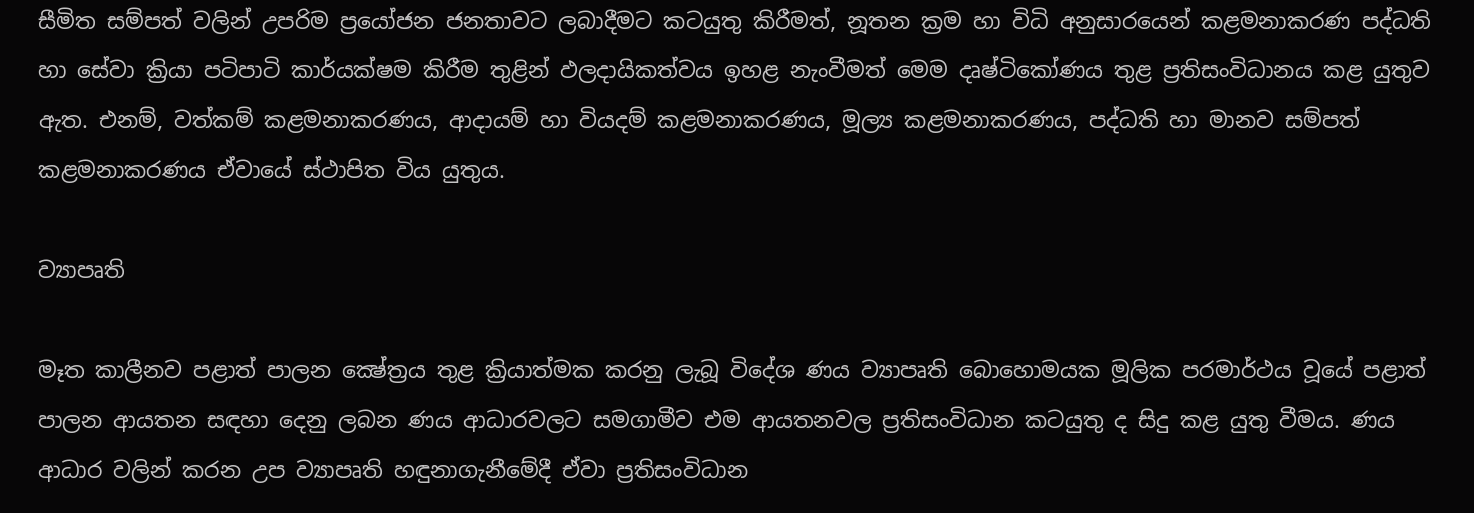සීමිත සම්පත් වලින් උපරිම ප්‍රයෝජන ජනතාවට ලබාදීමට කටයුතු කිරීමත්, නූතන ක්‍රම හා විධි අනුසාරයෙන් කළමනාකරණ පද්ධති හා සේවා ක්‍රියා පටිපාටි කාර්යක්ෂම කිරීම තුළින් ඵලදායිකත්වය ඉහළ නැංවීමත් මෙම දෘෂ්ටිකෝණය තුළ ප්‍රතිසංවිධානය කළ යුතුව ඇත. එනම්, වත්කම් කළමනාකරණය, ආදායම් හා වියදම් කළමනාකරණය, මූල්‍ය කළමනාකරණය, පද්ධති හා මානව සම්පත් කළමනාකරණය ඒවායේ ස්ථාපිත විය යුතුය.

ව්‍යාපෘති

මෑත කාලීනව පළාත් පාලන ක්‍ෂේත්‍රය තුළ ක්‍රියාත්මක කරනු ලැබූ විදේශ ණය ව්‍යාපෘති බොහොමයක මූලික පරමාර්ථය වූයේ පළාත් පාලන ආයතන සඳහා දෙනු ලබන ණය ආධාරවලට සමගාමීව එම ආයතනවල ප්‍රතිසංවිධාන කටයුතු ද සිදු කළ යුතු වීමය. ණය ආධාර වලින් කරන උප ව්‍යාපෘති හඳුනාගැනීමේදී ඒවා ප්‍රතිසංවිධාන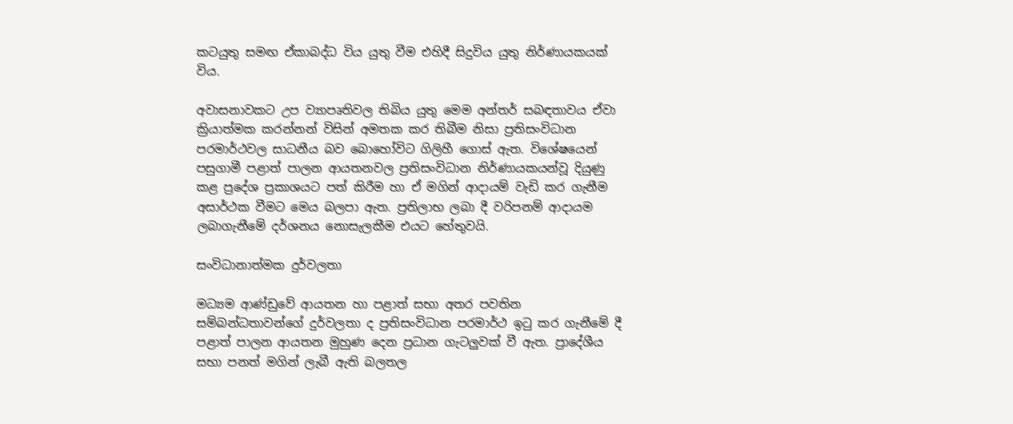කටයුතු සමඟ ඒකාබද්ධ විය යුතු වීම එහිදී සිදුවිය යුතු නිර්ණායකයක් විය.

අවාසනාවකට උප ව්‍යාපෘතිවල තිබිය යුතු මෙම අන්තර් සබඳතාවය ඒවා ක්‍රියාත්මක කරන්නන් විසින් අමතක කර තිබීම නිසා ප්‍රතිසංවිධාන පරමාර්ථවල සාධනීය බව බොහෝවිට ගිලිහී ගොස් ඇත. විශේෂයෙන් පසුගාමී පළාත් පාලන ආයතනවල ප්‍රතිසංවිධාන නිර්ණායකයන්වූ දියුණු කළ ප්‍රදේශ ප්‍රකාශයට පත් කිරීම හා ඒ මගින් ආදායම් වැඩි කර ගැනීම අසාර්ථක වීමට මෙය බලපා ඇත. ප්‍රතිලාභ ලබා දී වරිපනම් ආදායම ලබාගැනීමේ දර්ශනය නොසැලකීම එයට හේතුවයි.

සංවිධානාත්මක දුර්වලතා

මධ්‍යම ආණ්ඩුවේ ආයතන හා පළාත් සභා අතර පවතින සම්බන්ධතාවන්ගේ දුර්වලතා ද ප්‍රතිසංවිධාන පරමාර්ථ ඉටු කර ගැනීමේ දී පළාත් පාලන ආයතන මුහුණ දෙන ප්‍රධාන ගැටලුවක් වී ඇත. ප්‍රාදේශීය සභා පනත් මගින් ලැබී ඇති බලතල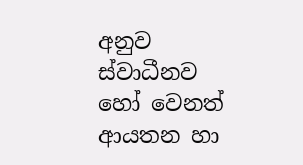අනුව ස්වාධීනව හෝ වෙනත් ආයතන හා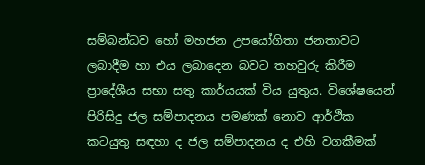සම්බන්ධව හෝ මහජන උපයෝගිතා ජනතාවට ලබාදීම හා එය ලබාදෙන බවට තහවුරු කිරීම ප්‍රාදේශීය සභා සතු කාර්යයක් විය යුතුය. විශේෂයෙන් පිරිසිදු ජල සම්පාදනය පමණක් නොව ආර්ථික කටයුතු සඳහා ද ජල සම්පාදනය ද එහි වගකීමක්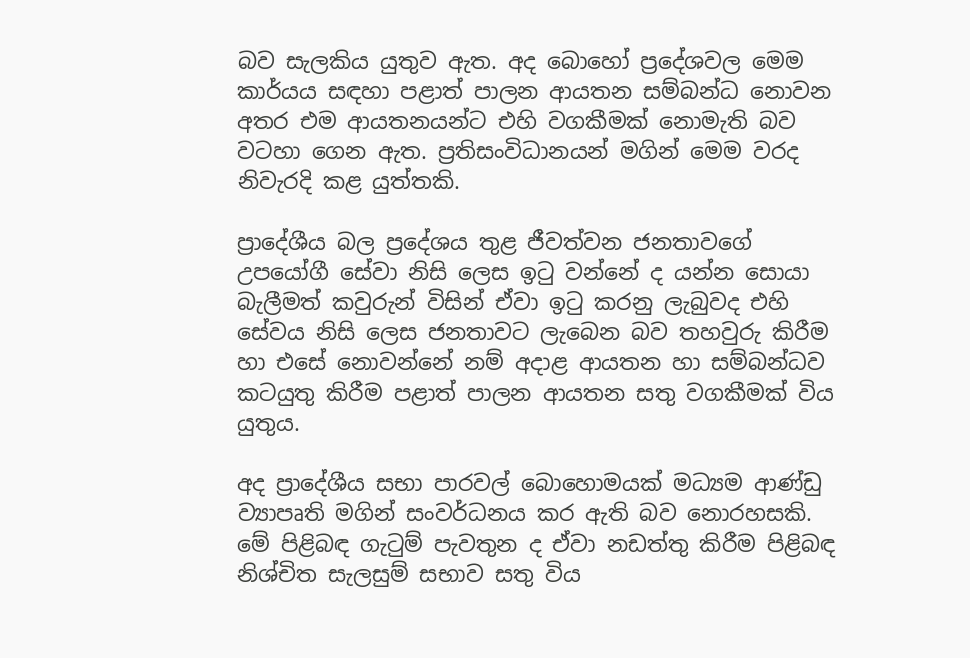බව සැලකිය යුතුව ඇත. අද බොහෝ ප්‍රදේශවල මෙම කාර්යය සඳහා පළාත් පාලන ආයතන සම්බන්ධ නොවන අතර එම ආයතනයන්ට එහි වගකීමක් නොමැති බව වටහා ගෙන ඇත. ප්‍රතිසංවිධානයන් මගින් මෙම වරද නිවැරදි කළ යුත්තකි.

ප්‍රාදේශීය බල ප්‍රදේශය තුළ ජීවත්වන ජනතාවගේ උපයෝගී සේවා නිසි ලෙස ඉටු වන්නේ ද යන්න සොයා බැලීමත් කවුරුන් විසින් ඒවා ඉටු කරනු ලැබුවද එහි සේවය නිසි ලෙස ජනතාවට ලැබෙන බව තහවුරු කිරීම හා එසේ නොවන්නේ නම් අදාළ ආයතන හා සම්බන්ධව කටයුතු කිරීම පළාත් පාලන ආයතන සතු වගකීමක් විය යුතුය.

අද ප්‍රාදේශීය සභා පාරවල් බොහොමයක් මධ්‍යම ආණ්ඩු ව්‍යාපෘති මගින් සංවර්ධනය කර ඇති බව නොරහසකි. මේ පිළිබඳ ගැටුම් පැවතුන ද ඒවා නඩත්තු කිරීම පිළිබඳ නිශ්චිත සැලසුම් සභාව සතු විය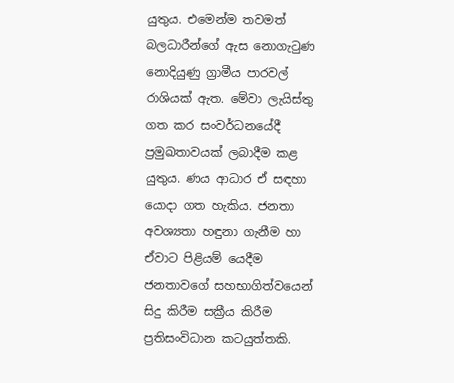යුතුය. එමෙන්ම තවමත් බලධාරීන්ගේ ඇස නොගැටුණ නොදියුණු ග්‍රාමීය පාරවල් රාශියක් ඇත. මේවා ලැයිස්තු ගත කර සංවර්ධනයේදී ප්‍රමුඛතාවයක් ලබාදීම කළ යුතුය. ණය ආධාර ඒ සඳහා යොදා ගත හැකිය. ජනතා අවශ්‍යතා හඳුනා ගැනීම හා ඒවාට පිළියම් යෙදීම ජනතාවගේ සහභාගිත්වයෙන් සිදු කිරීම සක්‍රීය කිරීම ප්‍රතිසංවිධාන කටයුත්තකි.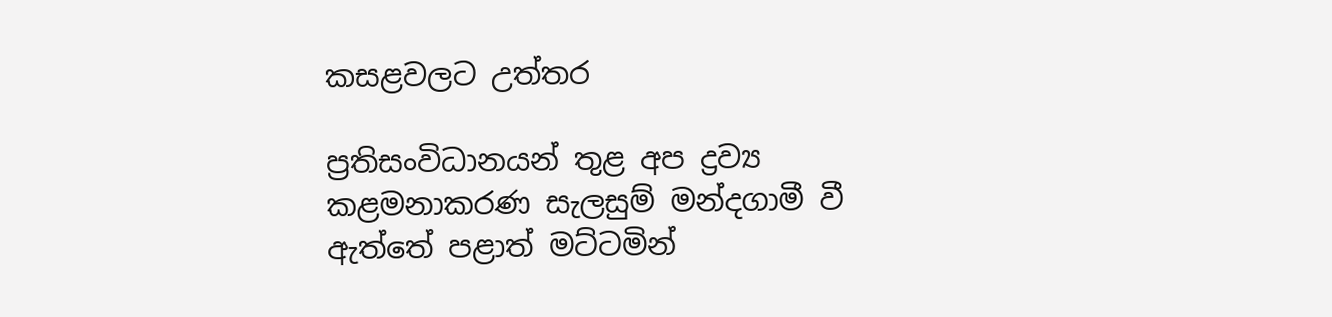කසළවලට උත්තර

ප්‍රතිසංවිධානයන් තුළ අප ද්‍රව්‍ය කළමනාකරණ සැලසුම් මන්දගාමී වී ඇත්තේ පළාත් මට්ටමින්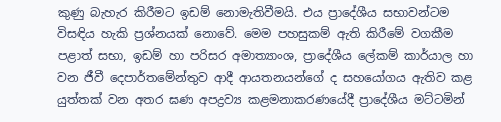කුණු බැහැර කිරීමට ඉඩම් නොමැතිවීමයි. එය ප්‍රාදේශීය සභාවන්ටම විසඳිය හැකි ප්‍රශ්නයක් නොවේ. මෙම පහසුකම් ඇති කිරීමේ වගකීම පළාත් සභා, ඉඩම් හා පරිසර අමාත්‍යාංශ, ප්‍රාදේශීය ලේකම් කාර්යාල හා වන ජීවී දෙපාර්තමේන්තුව ආදී ආයතනයන්ගේ ද සහයෝගය ඇතිව කළ යුත්තක් වන අතර ඝණ අපද්‍රව්‍ය කළමනාකරණයේදී ප්‍රාදේශීය මට්ටමින්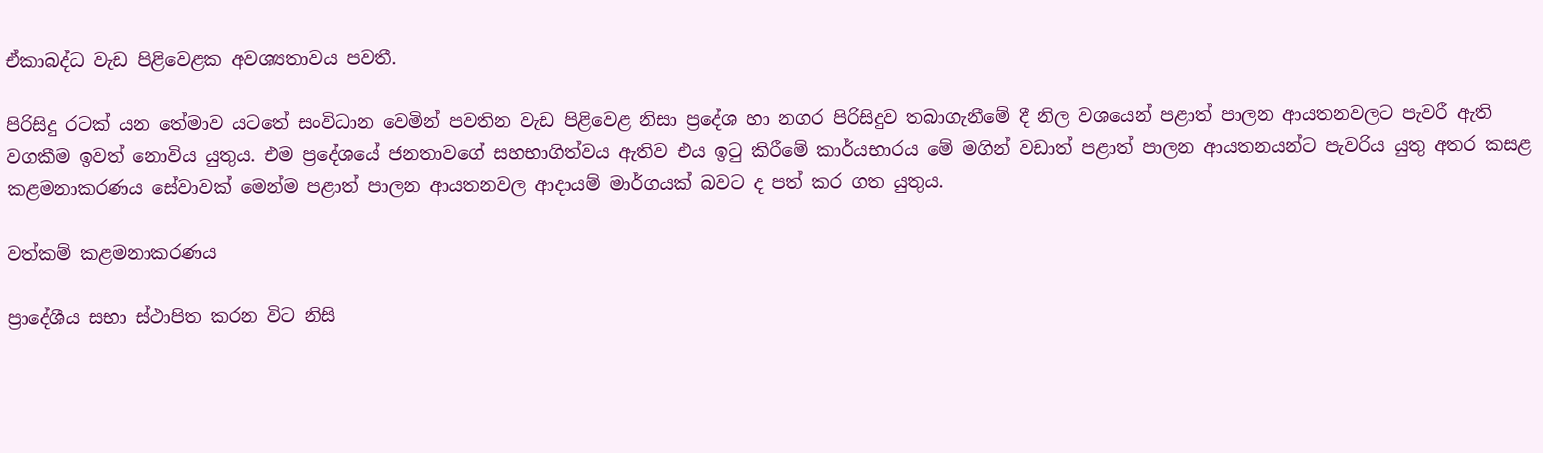ඒකාබද්ධ වැඩ පිළිවෙළක අවශ්‍යතාවය පවතී.

පිරිසිදු රටක් යන තේමාව යටතේ සංවිධාන වෙමින් පවතින වැඩ පිළිවෙළ නිසා ප්‍රදේශ හා නගර පිරිසිදුව තබාගැනීමේ දී නිල වශයෙන් පළාත් පාලන ආයතනවලට පැවරී ඇති වගකීම ඉවත් නොවිය යුතුය. එම ප්‍රදේශයේ ජනතාවගේ සහභාගිත්වය ඇතිව එය ඉටු කිරීමේ කාර්යභාරය මේ මගින් වඩාත් පළාත් පාලන ආයතනයන්ට පැවරිය යුතු අතර කසළ කළමනාකරණය සේවාවක් මෙන්ම පළාත් පාලන ආයතනවල ආදායම් මාර්ගයක් බවට ද පත් කර ගත යුතුය.

වත්කම් කළමනාකරණය

ප්‍රාදේශීය සභා ස්ථාපිත කරන විට නිසි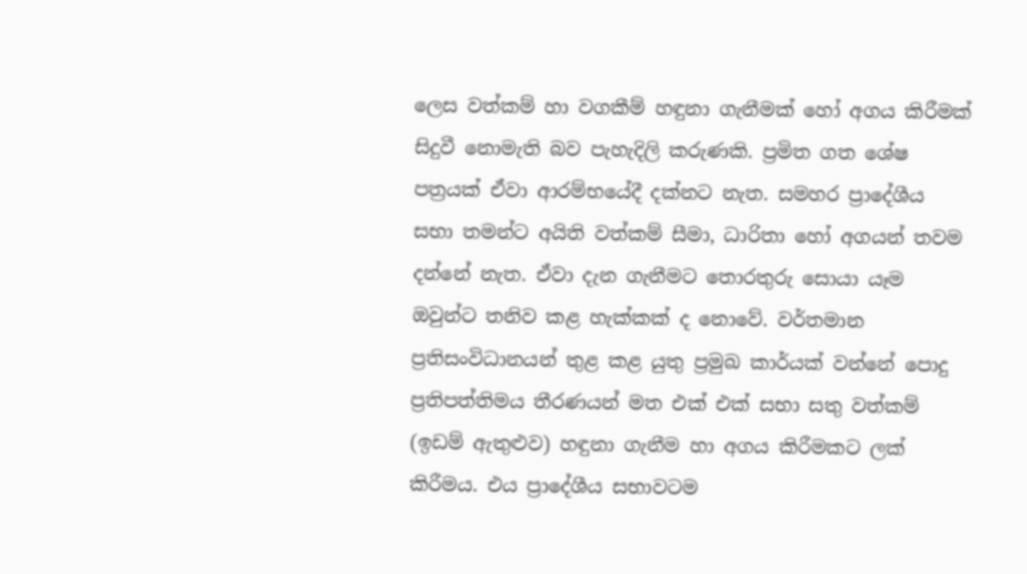ලෙස වත්කම් හා වගකීම් හඳුනා ගැනීමක් හෝ අගය කිරීමක් සිදුවී නොමැති බව පැහැදිලි කරුණකි. ප්‍රමිත ගත ශේෂ පත්‍රයක් ඒවා ආරම්භයේදී දක්නට නැත. සමහර ප්‍රාදේශීය සභා තමන්ට අයිති වත්කම් සීමා, ධාරිතා හෝ අගයන් තවම දන්නේ නැත. ඒවා දැන ගැනීමට තොරතුරු සොයා යෑම ඔවුන්ට තනිව කළ හැක්කක් ද නොවේ. වර්තමාන ප්‍රතිසංවිධානයන් තුළ කළ යුතු ප්‍රමුඛ කාර්යක් වන්නේ පොදු ප්‍රතිපත්තිමය තීරණයන් මත එක් එක් සභා සතු වත්කම් (ඉඩම් ඇතුළුව) හඳුනා ගැනීම හා අගය කිරීමකට ලක් කිරීමය. එය ප්‍රාදේශීය සභාවටම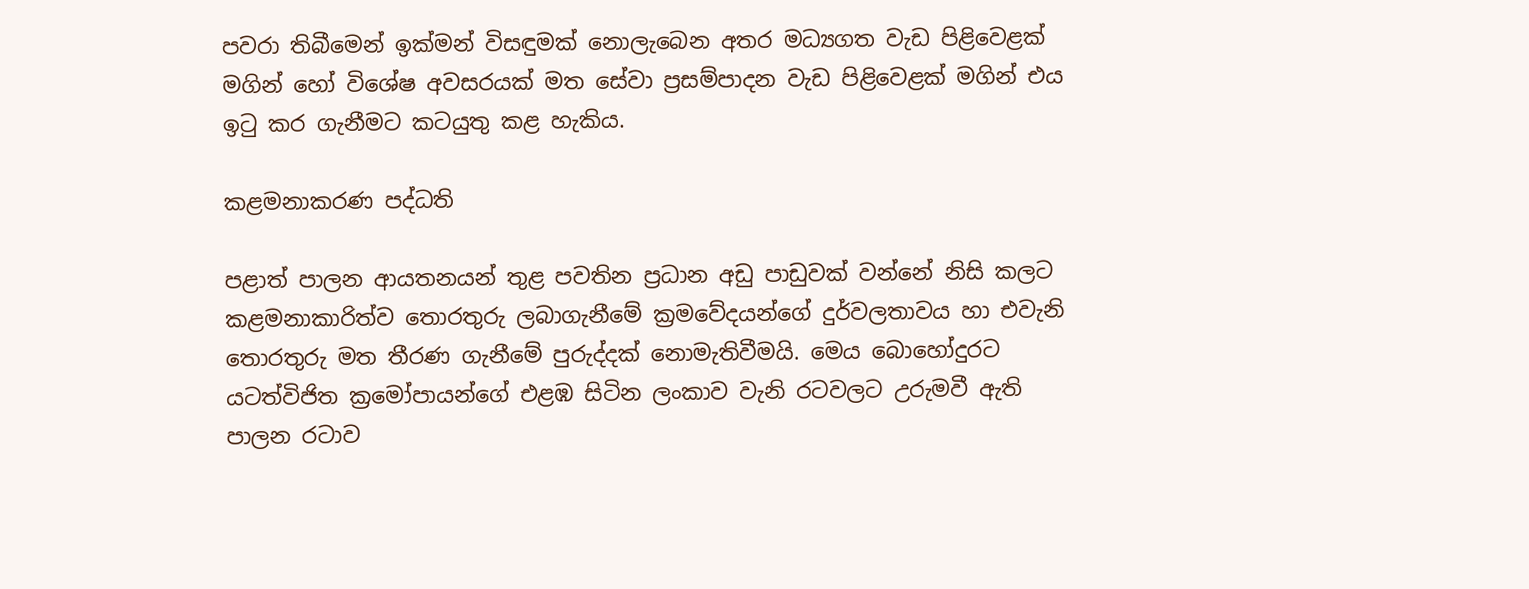පවරා තිබීමෙන් ඉක්මන් විසඳුමක් නොලැබෙන අතර මධ්‍යගත වැඩ පිළිවෙළක් මගින් හෝ විශේෂ අවසරයක් මත සේවා ප්‍රසම්පාදන වැඩ පිළිවෙළක් මගින් එය ඉටු කර ගැනීමට කටයුතු කළ හැකිය.

කළමනාකරණ පද්ධති

පළාත් පාලන ආයතනයන් තුළ පවතින ප්‍රධාන අඩු පාඩුවක් වන්නේ නිසි කලට කළමනාකාරිත්ව තොරතුරු ලබාගැනීමේ ක්‍රමවේදයන්ගේ දුර්වලතාවය හා එවැනි තොරතුරු මත තීරණ ගැනීමේ පුරුද්දක් නොමැතිවීමයි. මෙය බොහෝදුරට යටත්විජිත ක්‍රමෝපායන්ගේ එළඹ සිටින ලංකාව වැනි රටවලට උරුමවී ඇති පාලන රටාව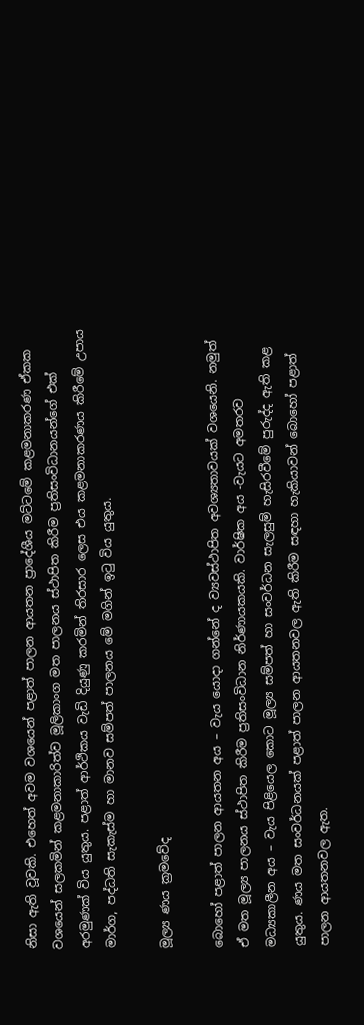නිසා ඇති වූවකි. එහෙත් අවම වශයෙන් පළාත් පාලන ආයතන ප්‍රාදේශීය මට්ටමේ කළමනාකරණ ඒකක වශයෙන් සලකමින් කළමනාකාරිත්ව මූලිකාංග මත පාලනය ස්ථාපිත කිරීම ප්‍රතිසංවිධානයන්ගේ එක් අරමුණක් විය යුතුය. පළාත් ආර්ථිකය වැඩි දියුණු කරමින් තිරසාර ලෙස එය කළමනාකරණය කිරීමේ උපාය මාර්ග, පද්ධති සැකැස්ම හා මානව සම්පත් පාලනය මේ මගින් ඉටු විය යුතුය.

මූල්‍ය ණය ක්‍රමවේද

බොහෝ පළාත් පාලන ආයතන අය – වැය යොදා ගන්නේ ද ව්‍යවස්ථාපිත අවශ්‍යතාවයක් වශයෙනි. නමුත් ඒ මත මූල්‍ය පාලනය ස්ථාපිත කිරීම ප්‍රතිසංවිධාන නිර්ණායකයකි. වාර්ෂික අය -වැයට අමතරව මධ්‍යකාලීන අය – වැය පිළියෙල කොට මූල්‍ය සම්පත් හා සංවර්ධන සැලසුම් හැසිරවීමේ පුරුද්ද ඇති කළ යුතුය. ණය මත සංවර්ධනයක් පළාත් පාලන ආයතනවල ඇති කිරීම සඳහා හැකියාවන් බොහෝ පළාත් පාලන ආයතනවල ඇත.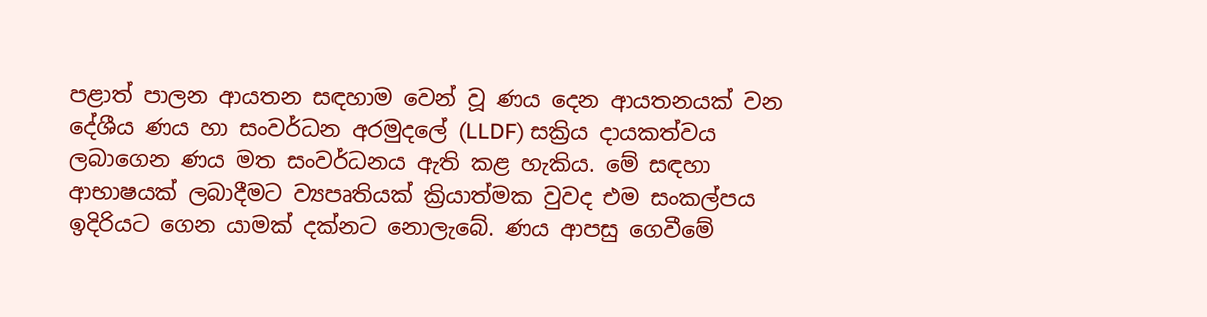පළාත් පාලන ආයතන සඳහාම වෙන් වූ ණය දෙන ආයතනයක් වන දේශීය ණය හා සංවර්ධන අරමුදලේ (LLDF) සක්‍රිය දායකත්වය ලබාගෙන ණය මත සංවර්ධනය ඇති කළ හැකිය. මේ සඳහා ආභාෂයක් ලබාදීමට ව්‍යපෘතියක් ක්‍රියාත්මක වුවද එම සංකල්පය ඉදිරියට ගෙන යාමක් දක්නට නොලැබේ. ණය ආපසු ගෙවීමේ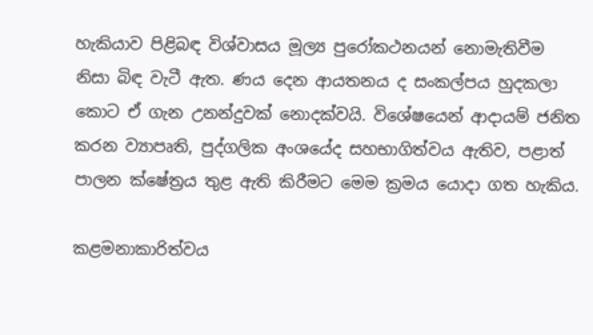හැකියාව පිළිබඳ විශ්වාසය මූල්‍ය පුරෝකථනයන් නොමැතිවීම නිසා බිඳ වැටී ඇත. ණය දෙන ආයතනය ද සංකල්පය හුදකලා කොට ඒ ගැන උනන්දුවක් නොදක්වයි. විශේෂයෙන් ආදායම් ජනිත කරන ව්‍යාපෘති, පුද්ගලික අංශයේද සහභාගිත්වය ඇතිව, පළාත් පාලන ක්ෂේත්‍රය තුළ ඇති කිරීමට මෙම ක්‍රමය යොදා ගත හැකිය.

කළමනාකාරිත්වය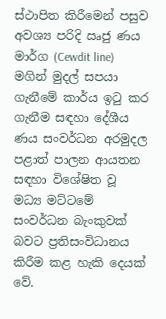ස්ථාපිත කිරීමෙන් පසුව අවශ්‍ය පරිදි ඍජු ණය මාර්ග (Cewdit line) මගින් මුදල් සපයා ගැනීමේ කාර්ය ඉටු කර ගැනීම සඳහා දේශීය ණය සංවර්ධන අරමුදල පළාත් පාලන ආයතන සඳහා විශේෂිත වූ මධ්‍ය මට්ටමේ සංවර්ධන බැංකුවක් බවට ප්‍රතිසංවිධානය කිරීම කළ හැකි දෙයක් වේ.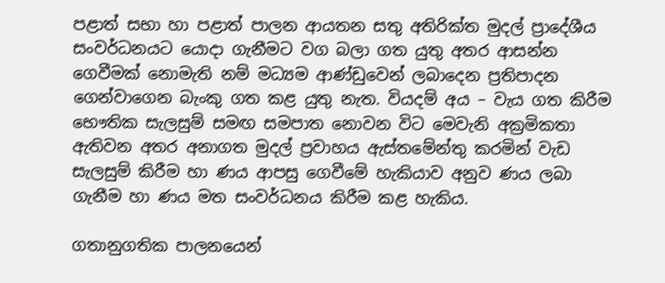පළාත් සභා හා පළාත් පාලන ආයතන සතු අතිරික්ත මුදල් ප්‍රාදේශීය සංවර්ධනයට යොදා ගැනීමට වග බලා ගත යුතු අතර ආසන්න ගෙවීමක් නොමැති නම් මධ්‍යම ආණ්ඩුවෙන් ලබාදෙන ප්‍රතිපාදන ගෙන්වාගෙන බැංකු ගත කළ යුතු නැත. වියදම් අය – වැය ගත කිරීම භෞතික සැලසුම් සමඟ සමපාත නොවන විට මෙවැනි අක්‍රමිකතා ඇතිවන අතර අනාගත මුදල් ප්‍රවාහය ඇස්තමේන්තු කරමින් වැඩ සැලසුම් කිරීම හා ණය ආපසු ගෙවීමේ හැකියාව අනුව ණය ලබා ගැනීම හා ණය මත සංවර්ධනය කිරීම කළ හැකිය.

ගතානුගතික පාලනයෙන්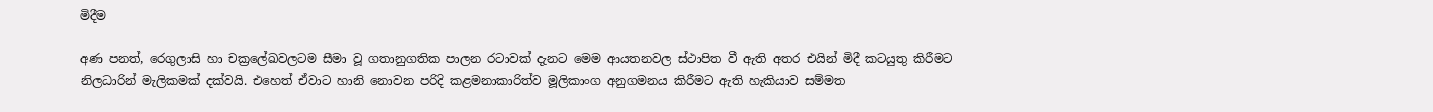මිදීම

අණ පනත්, රෙගුලාසි හා චක්‍රලේඛවලටම සීමා වූ ගතානුගතික පාලන රටාවක් දැනට මෙම ආයතනවල ස්ථාපිත වී ඇති අතර එයින් මිදී කටයුතු කිරීමට නිලධාරින් මැලිකමක් දක්වයි. එහෙත් ඒවාට හානි නොවන පරිදි කළමනාකාරිත්ව මූලිකාංග අනුගමනය කිරීමට ඇති හැකියාව සම්මත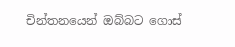චින්තනයෙන් ඔබ්බට ගොස්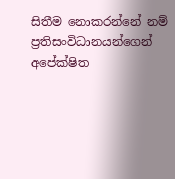සිතීම නොකරන්නේ නම් ප්‍රතිසංවිධානයන්ගෙන් අපේක්ෂිත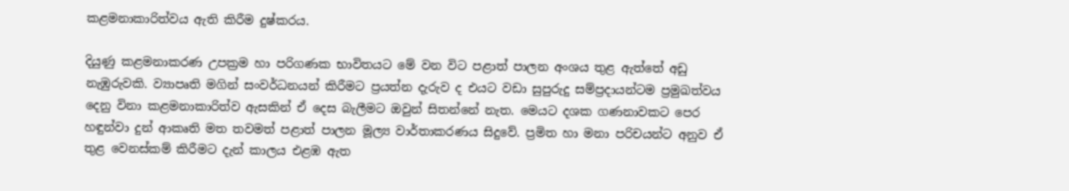කළමනාකාරිත්වය ඇති කිරීම දුෂ්කරය.

දියුණු කළමනාකරණ උපක්‍රම හා පරිගණක භාවිතයට මේ වන විට පළාත් පාලන අංශය තුළ ඇත්තේ අඩු නැඹුරුවකි. ව්‍යාපෘති මගින් සංවර්ධනයන් කිරීමට ප්‍රයත්න දැරුව ද එයට වඩා සුපුරුදු සම්ප්‍රදායන්ටම ප්‍රමුඛත්වය දෙනු විනා කළමනාකාරිත්ව ඇසකින් ඒ දෙස බැලීමට ඔවුන් සිතන්නේ නැත. මෙයට දශක ගණනාවකට පෙර හඳුන්වා දුන් ආකෘති මත තවමත් පළාත් පාලන මූල්‍ය වාර්තාකරණය සිදුවේ. ප්‍රමිත හා මනා පරිචයන්ට අනුව ඒ තුළ වෙනස්කම් කිරීමට දැන් කාලය එළඹ ඇත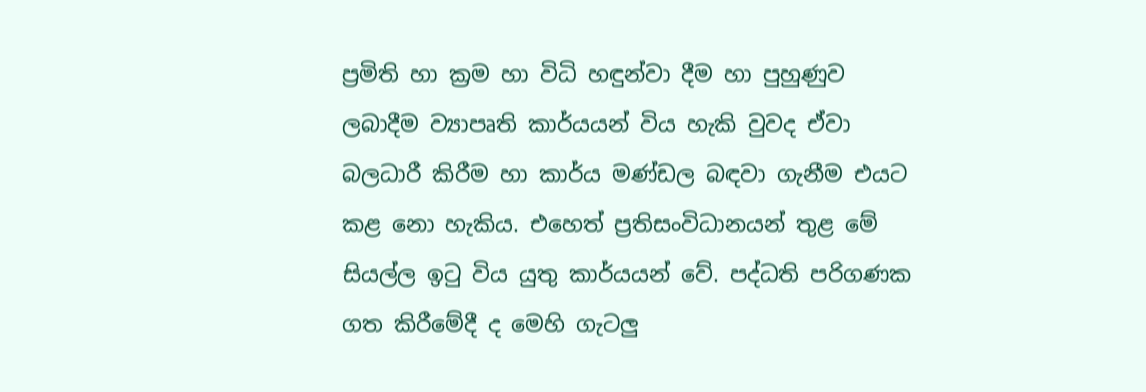ප්‍රමිති හා ක්‍රම හා විධි හඳුන්වා දීම හා පුහුණුව ලබාදීම ව්‍යාපෘති කාර්යයන් විය හැකි වුවද ඒවා බලධාරී කිරීම හා කාර්ය මණ්ඩල බඳවා ගැනීම එයට කළ නො හැකිය. එහෙත් ප්‍රතිසංවිධානයන් තුළ මේ සියල්ල ඉටු විය යුතු කාර්යයන් වේ. පද්ධති පරිගණක ගත කිරීමේදී ද මෙහි ගැටලු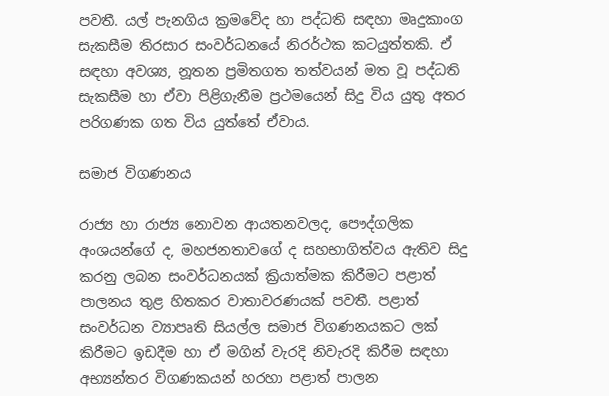පවතී. යල් පැනගිය ක්‍රමවේද හා පද්ධති සඳහා මෘදුකාංග සැකසීම තිරසාර සංවර්ධනයේ නිරර්ථක කටයුත්තකි. ඒ සඳහා අවශ්‍ය, නූතන ප්‍රමිතගත තත්වයන් මත වූ පද්ධති සැකසීම හා ඒවා පිළිගැනීම ප්‍රථමයෙන් සිදු විය යුතු අතර පරිගණක ගත විය යුත්තේ ඒවාය.

සමාජ විගණනය

රාජ්‍ය හා රාජ්‍ය නොවන ආයතනවලද, පෞද්ගලික අංශයන්ගේ ද, මහජනතාවගේ ද සහභාගිත්වය ඇතිව සිදු කරනු ලබන සංවර්ධනයක් ක්‍රියාත්මක කිරීමට පළාත් පාලනය තුළ හිතකර වාතාවරණයක් පවතී. පළාත් සංවර්ධන ව්‍යාපෘති සියල්ල සමාජ විගණනයකට ලක් කිරීමට ඉඩදීම හා ඒ මගින් වැරදි නිවැරදි කිරීම සඳහා අභ්‍යන්තර විගණකයන් හරහා පළාත් පාලන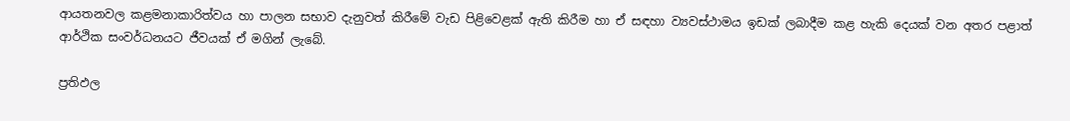ආයතනවල කළමනාකාරිත්වය හා පාලන සභාව දැනුවත් කිරීමේ වැඩ පිළිවෙළක් ඇති කිරීම හා ඒ සඳහා ව්‍යවස්ථාමය ඉඩක් ලබාදීම කළ හැකි දෙයක් වන අතර පළාත් ආර්ථික සංවර්ධනයට ජීවයක් ඒ මගින් ලැබේ.

ප්‍රතිඵල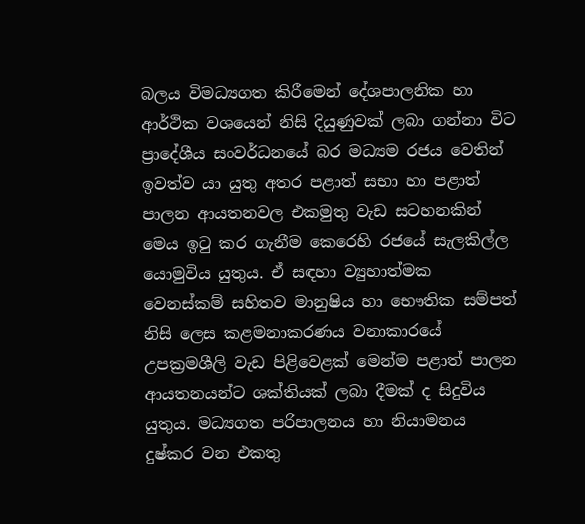බලය විමධ්‍යගත කිරීමෙන් දේශපාලනික හා ආර්ථික වශයෙන් නිසි දියුණුවක් ලබා ගන්නා විට ප්‍රාදේශීය සංවර්ධනයේ බර මධ්‍යම රජය වෙතින් ඉවත්ව යා යුතු අතර පළාත් සභා හා පළාත් පාලන ආයතනවල එකමුතු වැඩ සටහනකින් මෙය ඉටු කර ගැනීම කෙරෙහි රජයේ සැලකිල්ල යොමුවිය යුතුය. ඒ සඳහා ව්‍යුහාත්මක වෙනස්කම් සහිතව මානුෂිය හා භෞතික සම්පත් නිසි ලෙස කළමනාකරණය වනාකාරයේ උපක්‍රමශීලි වැඩ පිළිවෙළක් මෙන්ම පළාත් පාලන ආයතනයන්ට ශක්තියක් ලබා දීමක් ද සිදුවිය යුතුය. මධ්‍යගත පරිපාලනය හා නියාමනය දුෂ්කර වන එකතු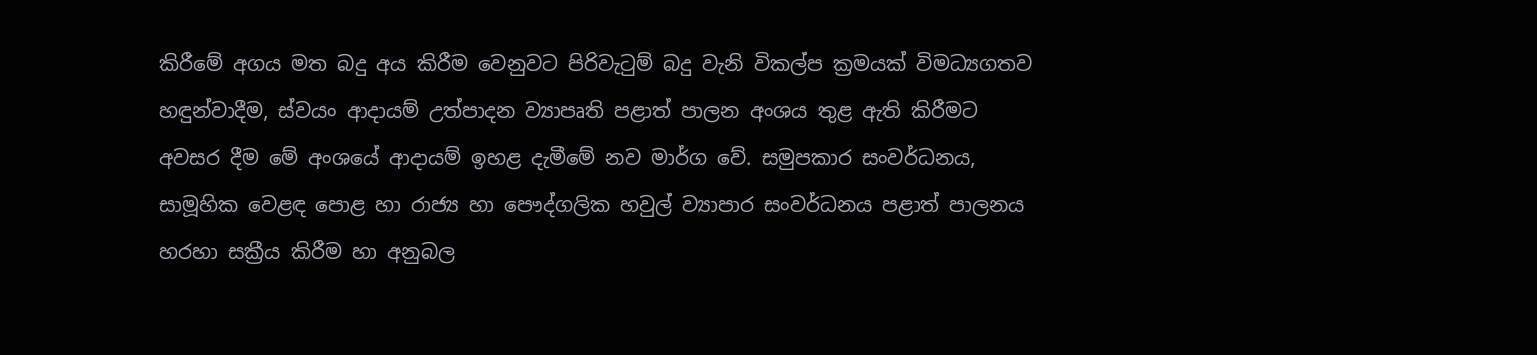කිරීමේ අගය මත බදු අය කිරීම වෙනුවට පිරිවැටුම් බදු වැනි විකල්ප ක්‍රමයක් විමධ්‍යගතව හඳුන්වාදීම, ස්වයං ආදායම් උත්පාදන ව්‍යාපෘති පළාත් පාලන අංශය තුළ ඇති කිරීමට අවසර දීම මේ අංශයේ ආදායම් ඉහළ දැමීමේ නව මාර්ග වේ. සමුපකාර සංවර්ධනය, සාමූහික වෙළඳ පොළ හා රාජ්‍ය හා පෞද්ගලික හවුල් ව්‍යාපාර සංවර්ධනය පළාත් පාලනය හරහා සක්‍රීය කිරීම හා අනුබල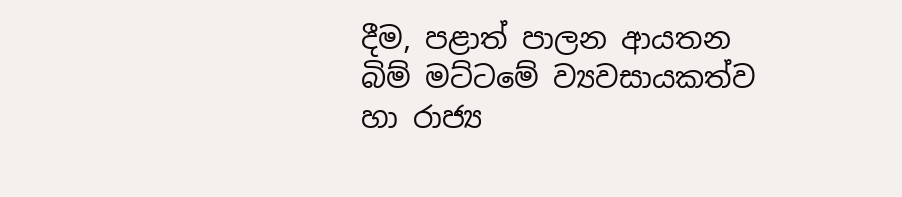දීම, පළාත් පාලන ආයතන බිම් මට්ටමේ ව්‍යවසායකත්ව හා රාජ්‍ය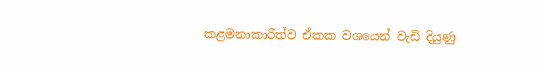කළමනාකාරිත්ව ඒකක වශයෙන් වැඩි දියුණු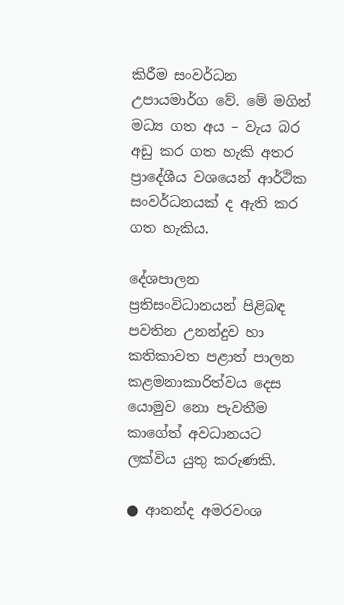කිරීම සංවර්ධන උපායමාර්ග වේ. මේ මගින් මධ්‍ය ගත අය – වැය බර අඩු කර ගත හැකි අතර ප්‍රාදේශීය වශයෙන් ආර්ථික සංවර්ධනයක් ද ඇති කර ගත හැකිය.

දේශපාලන ප්‍රතිසංවිධානයන් පිළිබඳ පවතින උනන්දුව හා කතිකාවත පළාත් පාලන කළමනාකාරිත්වය දෙස යොමුව නො පැවතීම කාගේත් අවධානයට ලක්විය යුතු කරුණකි.

● ආනන්ද අමරවංශ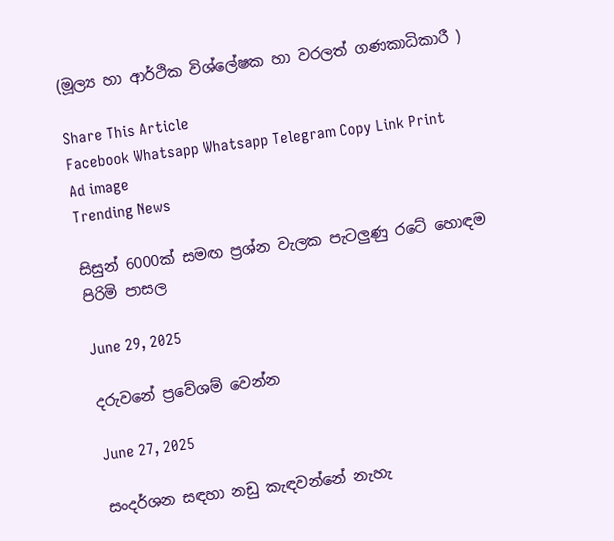(මූල්‍ය හා ආර්ථික විශ්ලේෂක හා වරලත් ගණකාධිකාරී )

Share This Article
Facebook Whatsapp Whatsapp Telegram Copy Link Print
Ad image
Trending News

සිසුන් 6000ක් සමඟ ප්‍රශ්න වැලක පැටලුණු රටේ හොඳම පිරිමි පාසල

June 29, 2025

දරුවනේ ප්‍රවේශම් වෙන්න

June 27, 2025

සංදර්ශන සඳහා නඩු කැඳවන්නේ නැහැ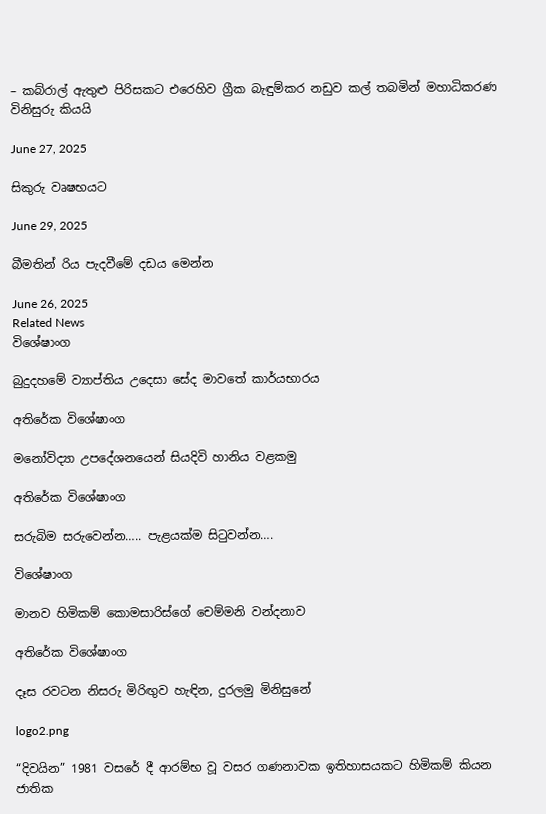– කබ්රාල් ඇතුළු පිරිසකට එරෙහිව ග්‍රීක බැඳුම්කර නඩුව කල් තබමින් මහාධිකරණ විනිසුරු කියයි

June 27, 2025

සිකුරු වෘෂභයට

June 29, 2025

බීමතින් රිය පැදවීමේ දඩය මෙන්න

June 26, 2025
Related News
විශේෂාංග

බුදුදහමේ ව්‍යාප්තිය උදෙසා සේද මාවතේ කාර්යභාරය

අතිරේක විශේෂාංග

මනෝවිද්‍යා උපදේශනයෙන් සියදිවි හානිය වළකමු

අතිරේක විශේෂාංග

සරුබිම සරුවෙන්න….. පැළයක්ම සිටුවන්න….

විශේෂාංග

මානව හිමිකම් කොමසාරිස්ගේ චෙම්මනි වන්දනාව

අතිරේක විශේෂාංග

දෑස රවටන නිසරු මිරිඟුව හැඳින, දුරලමු මිනිසුනේ

logo2.png

“දිවයින” 1981 වසරේ දී ආරම්භ වූ වසර ගණනාවක ඉතිහාසයකට හිමිකම් කියන ජාතික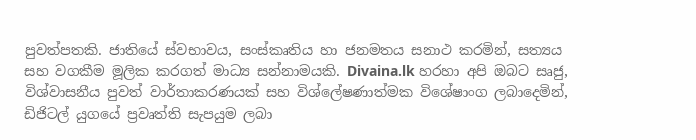පුවත්පතකි. ජාතියේ ස්වභාවය, සංස්කෘතිය හා ජනමතය සනාථ කරමින්, සත්‍යය සහ වගකීම මූලික කරගත් මාධ්‍ය සන්නාමයකි. Divaina.lk හරහා අපි ඔබට සෘජු, විශ්වාසනීය පුවත් වාර්තාකරණයක් සහ විශ්ලේෂණාත්මක විශේෂාංග ලබාදෙමින්, ඩිජිටල් යුගයේ ප්‍රවෘත්ති සැපයුම ලබා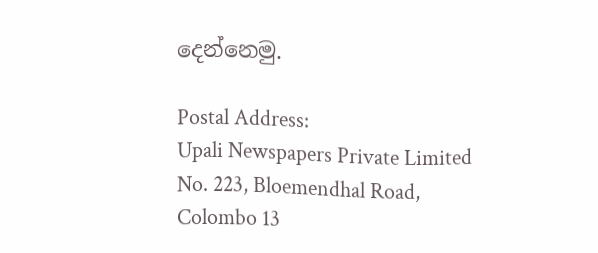දෙන්නෙමු.

Postal Address:
Upali Newspapers Private Limited
No. 223, Bloemendhal Road,
Colombo 13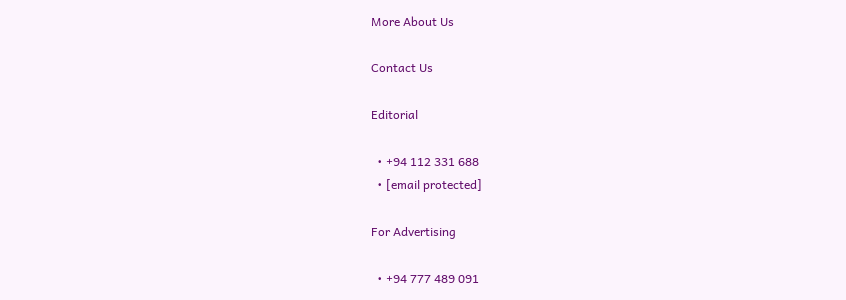More About Us

Contact Us

Editorial

  • +94 112 331 688
  • [email protected]

For Advertising

  • +94 777 489 091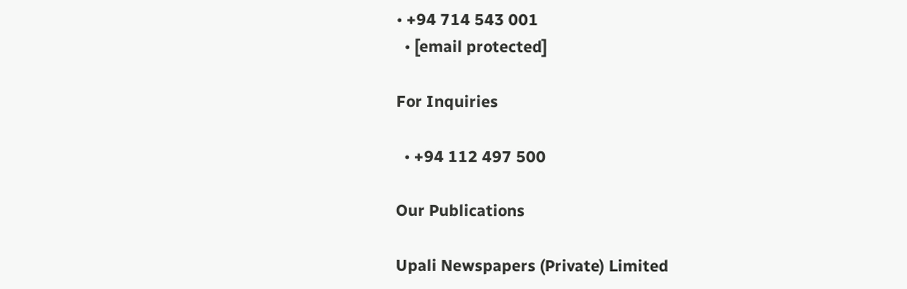• +94 714 543 001
  • [email protected]

For Inquiries

  • +94 112 497 500

Our Publications

Upali Newspapers (Private) Limited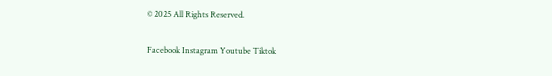© 2025 All Rights Reserved.

Facebook Instagram Youtube Tiktok